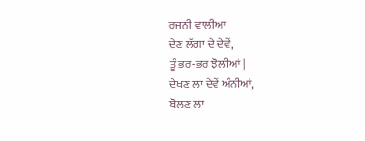ਰਜਨੀ ਵਾਲੀਆ
ਦੇਣ ਲੱਗਾ ਦੇ ਦੇਵੇਂ,
ਤੂੰ ਭਰ-ਭਰ ਝੋਲੀਆਂ |
ਦੇਖਣ ਲਾ ਦੇਵੇਂ ਅੰਨੀਆਂ,
ਬੋਲਣ ਲਾ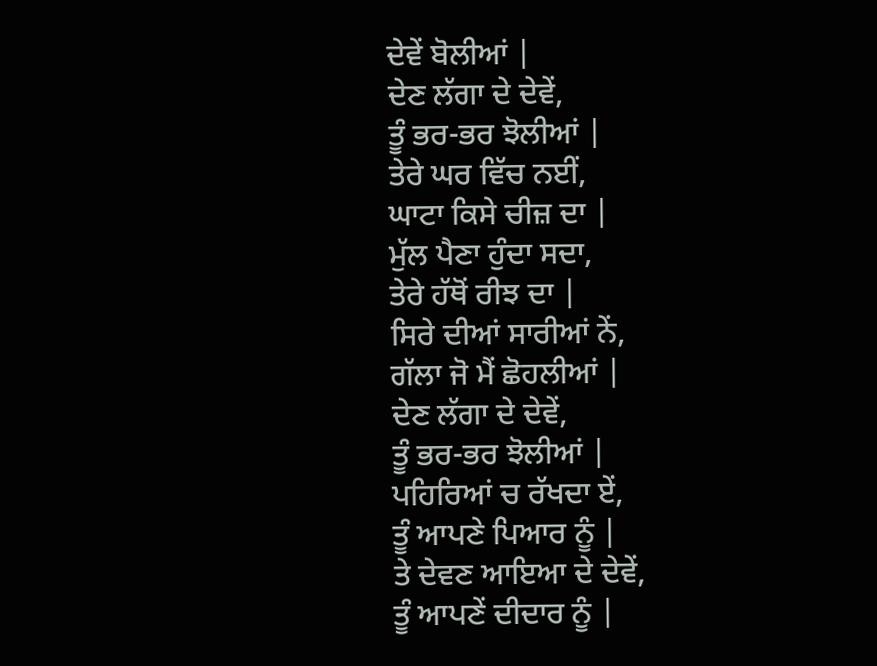ਦੇਵੇਂ ਬੋਲੀਆਂ |
ਦੇਣ ਲੱਗਾ ਦੇ ਦੇਵੇਂ,
ਤੂੰ ਭਰ-ਭਰ ਝੋਲੀਆਂ |
ਤੇਰੇ ਘਰ ਵਿੱਚ ਨਈਂ,
ਘਾਟਾ ਕਿਸੇ ਚੀਜ਼ ਦਾ |
ਮੁੱਲ ਪੈਣਾ ਹੁੰਦਾ ਸਦਾ,
ਤੇਰੇ ਹੱਥੋਂ ਰੀਝ ਦਾ |
ਸਿਰੇ ਦੀਆਂ ਸਾਰੀਆਂ ਨੇਂ,
ਗੱਲਾ ਜੋ ਮੈਂ ਛੋਹਲੀਆਂ |
ਦੇਣ ਲੱਗਾ ਦੇ ਦੇਵੇਂ,
ਤੂੰ ਭਰ-ਭਰ ਝੋਲੀਆਂ |
ਪਹਿਰਿਆਂ ਚ ਰੱਖਦਾ ਏਂ,
ਤੂੰ ਆਪਣੇ ਪਿਆਰ ਨੂੰ |
ਤੇ ਦੇਵਣ ਆਇਆ ਦੇ ਦੇਵੇਂ,
ਤੂੰ ਆਪਣੇਂ ਦੀਦਾਰ ਨੂੰ |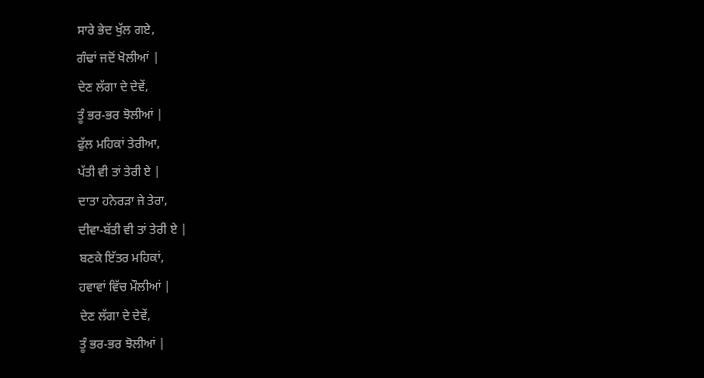ਸਾਰੇ ਭੇਦ ਖੁੱਲ ਗਏ,
ਗੰਢਾਂ ਜਦੋਂ ਖੋਲੀਆਂ |
ਦੇਣ ਲੱਗਾ ਦੇ ਦੇਵੇਂ,
ਤੂੰ ਭਰ-ਭਰ ਝੋਲੀਆਂ |
ਫੁੱਲ ਮਹਿਕਾਂ ਤੇਰੀਆ,
ਪੱਤੀ ਵੀ ਤਾਂ ਤੇਰੀ ਏ |
ਦਾਤਾ ਹਨੇਰੜਾ ਜੇ ਤੇਰਾ,
ਦੀਵਾ-ਬੱਤੀ ਵੀ ਤਾਂ ਤੇਰੀ ਏ |
ਬਣਕੇ ਇੱਤਰ ਮਹਿਕਾਂ,
ਹਵਾਵਾਂ ਵਿੱਚ ਮੌਲੀਆਂ |
ਦੇਣ ਲੱਗਾ ਦੇ ਦੇਵੇਂ,
ਤੂੰ ਭਰ-ਭਰ ਝੋਲੀਆਂ |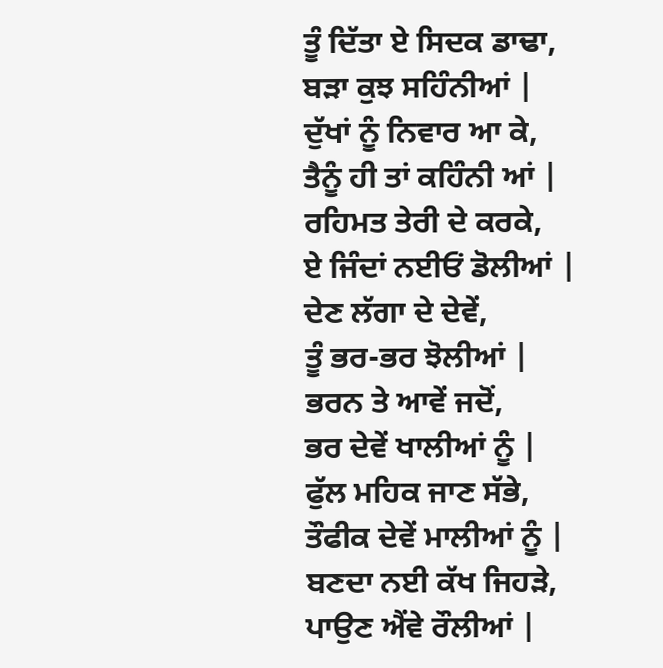ਤੂੰ ਦਿੱਤਾ ਏ ਸਿਦਕ ਡਾਢਾ,
ਬੜਾ ਕੁਝ ਸਹਿੰਨੀਆਂ |
ਦੁੱਖਾਂ ਨੂੰ ਨਿਵਾਰ ਆ ਕੇ,
ਤੈਨੂੰ ਹੀ ਤਾਂ ਕਹਿੰਨੀ ਆਂ |
ਰਹਿਮਤ ਤੇਰੀ ਦੇ ਕਰਕੇ,
ਏ ਜਿੰਦਾਂ ਨਈਓਂ ਡੋਲੀਆਂ |
ਦੇਣ ਲੱਗਾ ਦੇ ਦੇਵੇਂ,
ਤੂੰ ਭਰ-ਭਰ ਝੋਲੀਆਂ |
ਭਰਨ ਤੇ ਆਵੇਂ ਜਦੋਂ,
ਭਰ ਦੇਵੇਂ ਖਾਲੀਆਂ ਨੂੰ |
ਫੁੱਲ ਮਹਿਕ ਜਾਣ ਸੱਭੇ,
ਤੌਫੀਕ ਦੇਵੇਂ ਮਾਲੀਆਂ ਨੂੰ |
ਬਣਦਾ ਨਈ ਕੱਖ ਜਿਹੜੇ,
ਪਾਉਣ ਐਂਵੇ ਰੌਲੀਆਂ |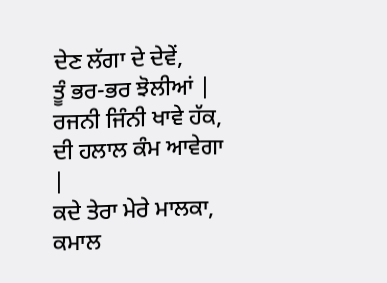ਦੇਣ ਲੱਗਾ ਦੇ ਦੇਵੇਂ,
ਤੂੰ ਭਰ-ਭਰ ਝੋਲੀਆਂ |
ਰਜਨੀ ਜਿੰਨੀ ਖਾਵੇ ਹੱਕ,
ਦੀ ਹਲਾਲ ਕੰਮ ਆਵੇਗਾ |
ਕਦੇ ਤੇਰਾ ਮੇਰੇ ਮਾਲਕਾ,
ਕਮਾਲ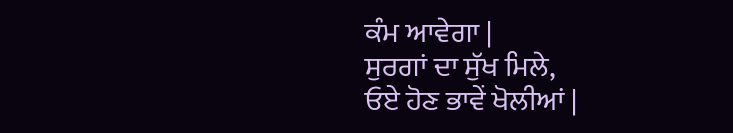ਕੰਮ ਆਵੇਗਾ |
ਸੁਰਗਾਂ ਦਾ ਸੁੱਖ ਮਿਲੇ,
ਓਏ ਹੋਣ ਭਾਵੇਂ ਖੋਲੀਆਂ |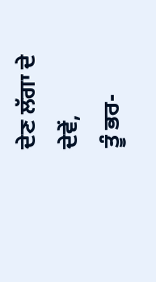ਦੇਣ ਲੱਗਾ ਦੇ ਦੇਵੇਂ,
ਤੂੰ ਭਰ-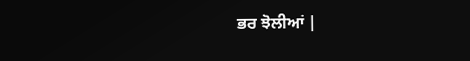ਭਰ ਝੋਲੀਆਂ |